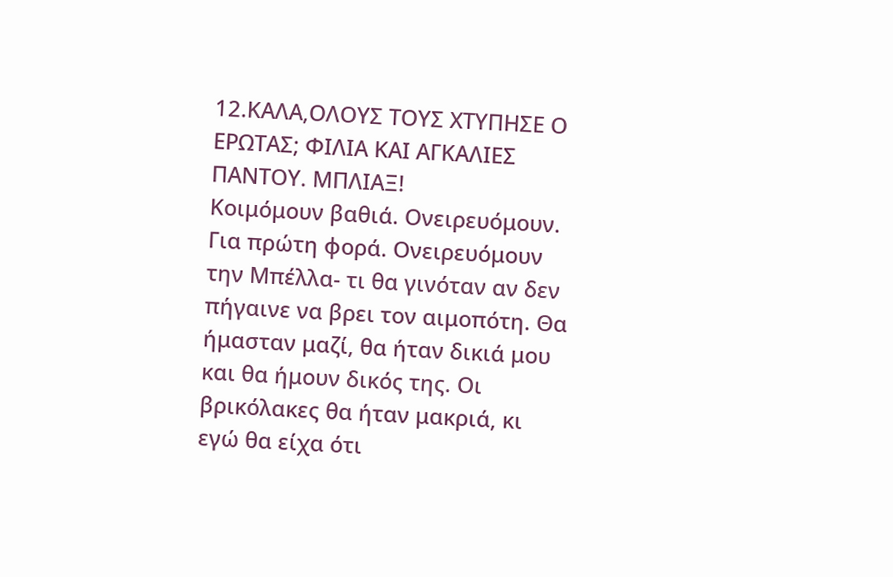12.ΚΑΛΑ,ΟΛΟΥΣ ΤΟΥΣ ΧΤΥΠΗΣΕ Ο ΕΡΩΤΑΣ; ΦΙΛΙΑ ΚΑΙ ΑΓΚΑΛΙΕΣ ΠΑΝΤΟΥ. ΜΠΛΙΑΞ!
Κοιμόμουν βαθιά. Ονειρευόμουν. Για πρώτη φορά. Ονειρευόμουν την Μπέλλα- τι θα γινόταν αν δεν πήγαινε να βρει τον αιμοπότη. Θα ήμασταν μαζί, θα ήταν δικιά μου και θα ήμουν δικός της. Οι βρικόλακες θα ήταν μακριά, κι εγώ θα είχα ότι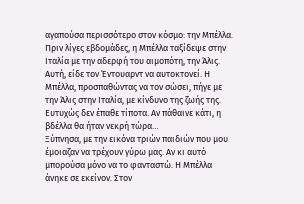αγαπούσα περισσότερο στον κόσμο: την Μπέλλα.
Πριν λίγες εβδομάδες, η Μπέλλα ταξίδεψε στην Ιταλία με την αδερφή του αιμοπότη, την Άλις. Αυτή, είδε τον Έντουαρντ να αυτοκτονεί. Η Μπέλλα, προσπαθώντας να τον σώσει, πήγε με την Άλις στην Ιταλία, με κίνδυνο της ζωής της. Ευτυχώς δεν έπαθε τίποτα. Αν πάθαινε κάτι, η βδέλλα θα ήταν νεκρή τώρα…
Ξύπνησα, με την εικόνα τριών παιδιών που μου έμοιαζαν να τρέχουν γύρω μας. Αν κι αυτό μπορούσα μόνο να το φανταστώ. Η Μπέλλα άνηκε σε εκείνον. Στον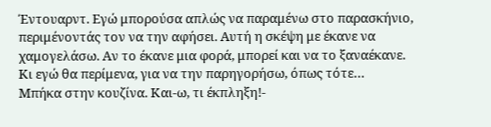Έντουαρντ. Εγώ μπορούσα απλώς να παραμένω στο παρασκήνιο, περιμένοντάς τον να την αφήσει. Αυτή η σκέψη με έκανε να χαμογελάσω. Αν το έκανε μια φορά, μπορεί και να το ξαναέκανε. Κι εγώ θα περίμενα, για να την παρηγορήσω, όπως τότε…
Μπήκα στην κουζίνα. Και-ω, τι έκπληξη!-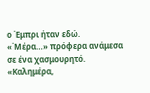ο Έμπρι ήταν εδώ.
«΄Μέρα…» πρόφερα ανάμεσα σε ένα χασμουρητό.
«Καλημέρα,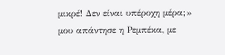μικρέ! Δεν είναι υπέροχη μέρα;» μου απάντησε η Ρεμπέκα, με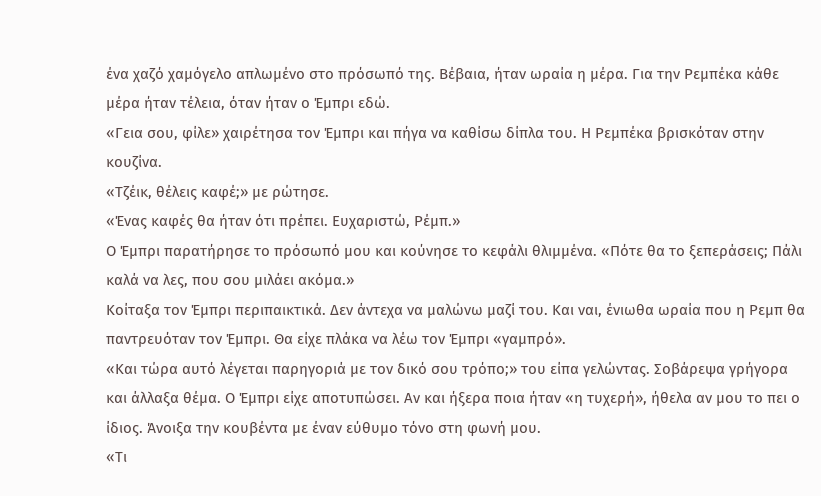ένα χαζό χαμόγελο απλωμένο στο πρόσωπό της. Βέβαια, ήταν ωραία η μέρα. Για την Ρεμπέκα κάθε μέρα ήταν τέλεια, όταν ήταν ο Έμπρι εδώ.
«Γεια σου, φίλε» χαιρέτησα τον Έμπρι και πήγα να καθίσω δίπλα του. Η Ρεμπέκα βρισκόταν στην κουζίνα.
«Τζέικ, θέλεις καφέ;» με ρώτησε.
«Ένας καφές θα ήταν ότι πρέπει. Ευχαριστώ, Ρέμπ.»
Ο Έμπρι παρατήρησε το πρόσωπό μου και κούνησε το κεφάλι θλιμμένα. «Πότε θα το ξεπεράσεις; Πάλι καλά να λες, που σου μιλάει ακόμα.»
Κοίταξα τον Έμπρι περιπαικτικά. Δεν άντεχα να μαλώνω μαζί του. Και ναι, ένιωθα ωραία που η Ρεμπ θα παντρευόταν τον Έμπρι. Θα είχε πλάκα να λέω τον Έμπρι «γαμπρό».
«Και τώρα αυτό λέγεται παρηγοριά με τον δικό σου τρόπο;» του είπα γελώντας. Σοβάρεψα γρήγορα και άλλαξα θέμα. Ο Έμπρι είχε αποτυπώσει. Αν και ήξερα ποια ήταν «η τυχερή», ήθελα αν μου το πει ο ίδιος. Άνοιξα την κουβέντα με έναν εύθυμο τόνο στη φωνή μου.
«Τι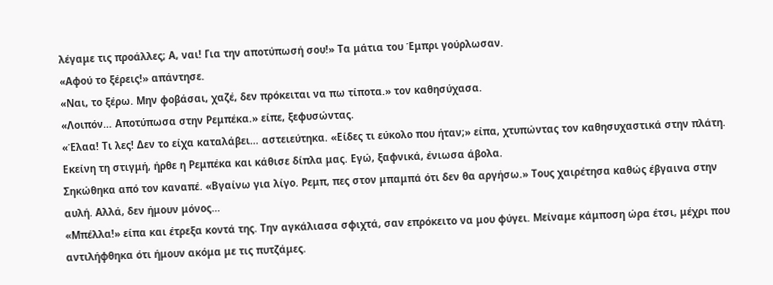λέγαμε τις προάλλες; Α, ναι! Για την αποτύπωσή σου!» Τα μάτια του Έμπρι γούρλωσαν.
«Αφού το ξέρεις!» απάντησε.
«Ναι, το ξέρω. Μην φοβάσαι, χαζέ, δεν πρόκειται να πω τίποτα.» τον καθησύχασα.
«Λοιπόν… Αποτύπωσα στην Ρεμπέκα.» είπε, ξεφυσώντας.
«Έλαα! Τι λες! Δεν το είχα καταλάβει… αστειεύτηκα. «Είδες τι εύκολο που ήταν;» είπα, χτυπώντας τον καθησυχαστικά στην πλάτη.
Εκείνη τη στιγμή, ήρθε η Ρεμπέκα και κάθισε δίπλα μας. Εγώ, ξαφνικά, ένιωσα άβολα.
Σηκώθηκα από τον καναπέ. «Βγαίνω για λίγο. Ρεμπ, πες στον μπαμπά ότι δεν θα αργήσω.» Τους χαιρέτησα καθώς έβγαινα στην αυλή. Αλλά, δεν ήμουν μόνος…
«Μπέλλα!» είπα και έτρεξα κοντά της. Την αγκάλιασα σφιχτά, σαν επρόκειτο να μου φύγει. Μείναμε κάμποση ώρα έτσι, μέχρι που αντιλήφθηκα ότι ήμουν ακόμα με τις πυτζάμες.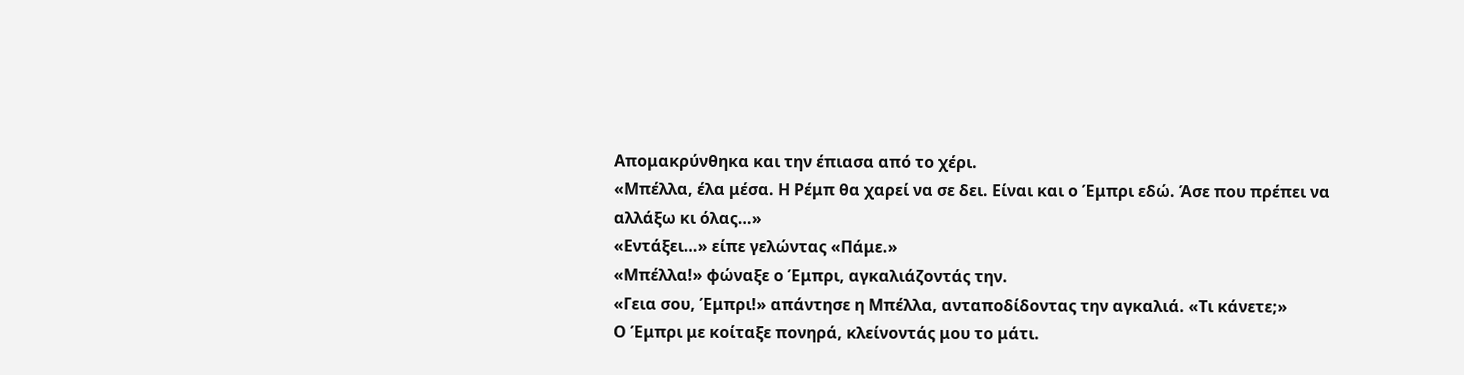Απομακρύνθηκα και την έπιασα από το χέρι.
«Μπέλλα, έλα μέσα. Η Ρέμπ θα χαρεί να σε δει. Είναι και ο Έμπρι εδώ. Άσε που πρέπει να αλλάξω κι όλας…»
«Εντάξει…» είπε γελώντας «Πάμε.»
«Μπέλλα!» φώναξε ο Έμπρι, αγκαλιάζοντάς την.
«Γεια σου, Έμπρι!» απάντησε η Μπέλλα, ανταποδίδοντας την αγκαλιά. «Τι κάνετε;»
Ο Έμπρι με κοίταξε πονηρά, κλείνοντάς μου το μάτι.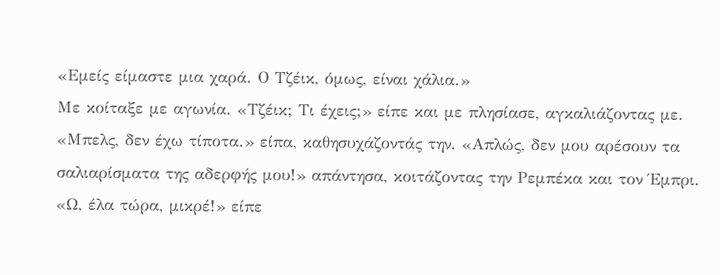«Εμείς είμαστε μια χαρά. Ο Τζέικ, όμως, είναι χάλια.»
Με κοίταξε με αγωνία. «Τζέικ; Τι έχεις;» είπε και με πλησίασε, αγκαλιάζοντας με.
«Μπελς, δεν έχω τίποτα.» είπα, καθησυχάζοντάς την. «Απλώς, δεν μου αρέσουν τα σαλιαρίσματα της αδερφής μου!» απάντησα, κοιτάζοντας την Ρεμπέκα και τον Έμπρι.
«Ω, έλα τώρα, μικρέ!» είπε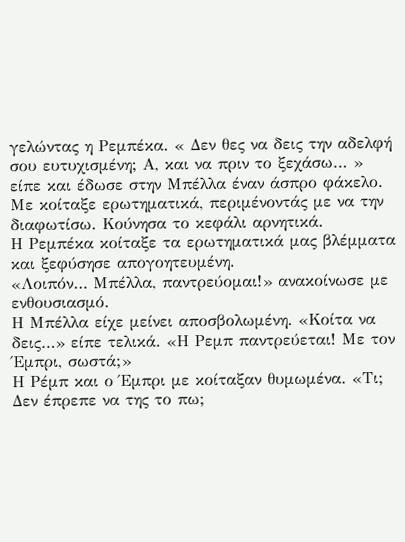γελώντας η Ρεμπέκα. « Δεν θες να δεις την αδελφή σου ευτυχισμένη; Α, και να πριν το ξεχάσω… » είπε και έδωσε στην Μπέλλα έναν άσπρο φάκελο.
Με κοίταξε ερωτηματικά, περιμένοντάς με να την διαφωτίσω. Κούνησα το κεφάλι αρνητικά.
Η Ρεμπέκα κοίταξε τα ερωτηματικά μας βλέμματα και ξεφύσησε απογοητευμένη.
«Λοιπόν… Μπέλλα, παντρεύομαι!» ανακοίνωσε με ενθουσιασμό.
Η Μπέλλα είχε μείνει αποσβολωμένη. «Κοίτα να δεις…» είπε τελικά. «Η Ρεμπ παντρεύεται! Με τον Έμπρι, σωστά;»
Η Ρέμπ και ο Έμπρι με κοίταξαν θυμωμένα. «Τι; Δεν έπρεπε να της το πω;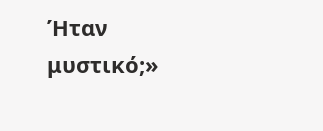Ήταν μυστικό;»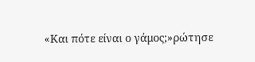«Και πότε είναι ο γάμος;»ρώτησε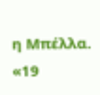η Μπέλλα.
«19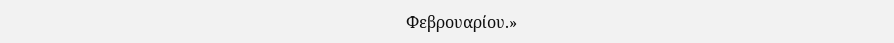Φεβρουαρίου.»